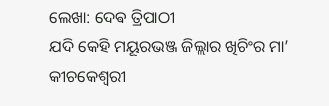ଲେଖା: ଦେଵ ତ୍ରିପାଠୀ
ଯଦି କେହି ମୟୂରଭଞ୍ଜ ଜିଲ୍ଲାର ଖିଚିଂର ମା’ କୀଚକେଶ୍ୱରୀ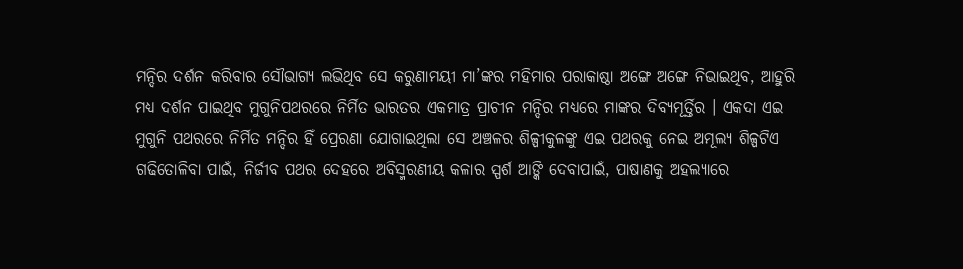ମନ୍ଦିର ଦର୍ଶନ କରିବାର ସୌଭାଗ୍ୟ ଲଭିଥିବ ସେ କରୁଣାମୟୀ ମା’ଙ୍କର ମହିମାର ପରାକାଷ୍ଠା ଅଙ୍ଗେ ଅଙ୍ଗେ ନିଭାଇଥିବ, ଆହୁରି ମଧ୍ୟ ଦର୍ଶନ ପାଇଥିବ ମୁଗୁନିପଥରରେ ନିର୍ମିତ ଭାରତର ଏକମାତ୍ର ପ୍ରାଚୀନ ମନ୍ଦିର ମଧ୍ୟରେ ମାଙ୍କର ଦିବ୍ୟମୂର୍ତ୍ତିର । ଏକଦା ଏଇ ମୁଗୁନି ପଥରରେ ନିର୍ମିତ ମନ୍ଦିର ହିଁ ପ୍ରେରଣା ଯୋଗାଇଥିଲା ସେ ଅଞ୍ଚଳର ଶିଳ୍ପୀକୁଳଙ୍କୁ ଏଇ ପଥରକୁ ନେଇ ଅମୂଲ୍ୟ ଶିଳ୍ପଟିଏ ଗଢିତୋଳିବା ପାଇଁ, ନିର୍ଜୀବ ପଥର ଦେହରେ ଅବିସ୍ମରଣୀୟ କଳାର ସ୍ପର୍ଶ ଆଙ୍କି ଦେବାପାଇଁ, ପାଷାଣକୁ ଅହଲ୍ୟାରେ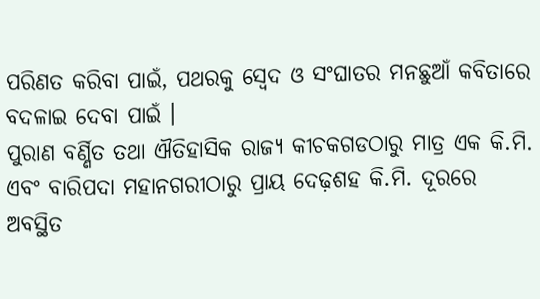ପରିଣତ କରିବା ପାଇଁ, ପଥରକୁ ସ୍ବେଦ ଓ ସଂଘାତର ମନଛୁଆଁ କବିତାରେ ବଦଳାଇ ଦେବା ପାଇଁ ।
ପୁରାଣ ବର୍ଣ୍ଣିତ ତଥା ଐତିହାସିକ ରାଜ୍ୟ କୀଚକଗଡଠାରୁ ମାତ୍ର ଏକ କି.ମି. ଏବଂ ବାରିପଦା ମହାନଗରୀଠାରୁ ପ୍ରାୟ ଦେଢ଼ଶହ କି.ମି. ଦୂରରେ ଅବସ୍ଥିତ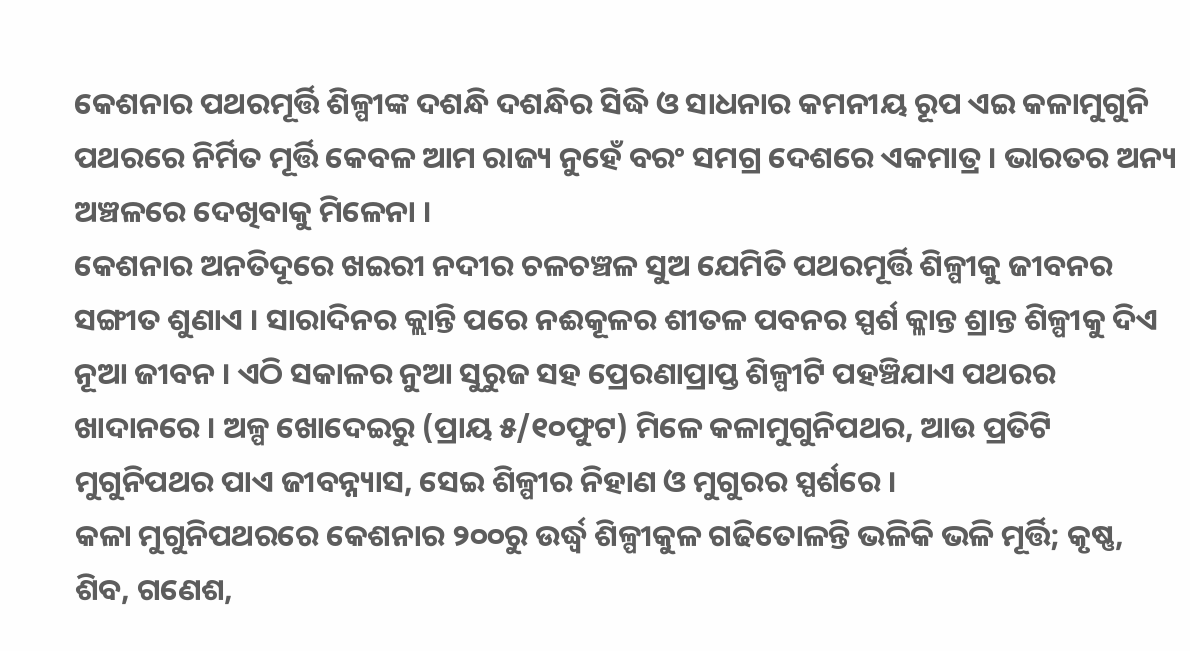କେଶନାର ପଥରମୂର୍ତ୍ତି ଶିଳ୍ପୀଙ୍କ ଦଶନ୍ଧି ଦଶନ୍ଧିର ସିଦ୍ଧି ଓ ସାଧନାର କମନୀୟ ରୂପ ଏଇ କଳାମୁଗୁନି ପଥରରେ ନିର୍ମିତ ମୂର୍ତ୍ତି କେବଳ ଆମ ରାଜ୍ୟ ନୁହେଁ ବରଂ ସମଗ୍ର ଦେଶରେ ଏକମାତ୍ର । ଭାରତର ଅନ୍ୟ ଅଞ୍ଚଳରେ ଦେଖିବାକୁ ମିଳେନା ।
କେଶନାର ଅନତିଦୂରେ ଖଇରୀ ନଦୀର ଚଳଚଞ୍ଚଳ ସୁଅ ଯେମିତି ପଥରମୂର୍ତ୍ତି ଶିଳ୍ପୀକୁ ଜୀବନର ସଙ୍ଗୀତ ଶୁଣାଏ । ସାରାଦିନର କ୍ଲାନ୍ତି ପରେ ନଈକୂଳର ଶୀତଳ ପବନର ସ୍ପର୍ଶ କ୍ଳାନ୍ତ ଶ୍ରାନ୍ତ ଶିଳ୍ପୀକୁ ଦିଏ ନୂଆ ଜୀବନ । ଏଠି ସକାଳର ନୁଆ ସୁରୁଜ ସହ ପ୍ରେରଣାପ୍ରାପ୍ତ ଶିଳ୍ପୀଟି ପହଞ୍ଚିଯାଏ ପଥରର ଖାଦାନରେ । ଅଳ୍ପ ଖୋଦେଇରୁ (ପ୍ରାୟ ୫/୧୦ଫୁଟ) ମିଳେ କଳାମୁଗୁନିପଥର, ଆଉ ପ୍ରତିଟି ମୁଗୁନିପଥର ପାଏ ଜୀବନ୍ନ୍ୟାସ, ସେଇ ଶିଳ୍ପୀର ନିହାଣ ଓ ମୁଗୁରର ସ୍ପର୍ଶରେ ।
କଳା ମୁଗୁନିପଥରରେ କେଶନାର ୨୦୦ରୁ ଉର୍ଦ୍ଧ୍ୱ ଶିଳ୍ପୀକୁଳ ଗଢିତୋଳନ୍ତି ଭଳିକି ଭଳି ମୂର୍ତ୍ତି; କୃଷ୍ଣ, ଶିବ, ଗଣେଶ,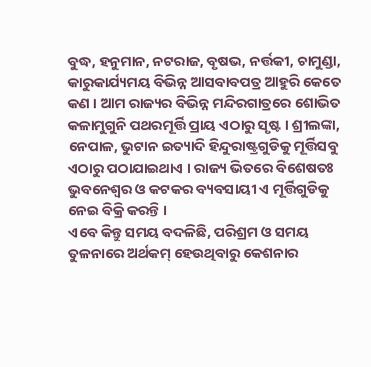ବୁଦ୍ଧ, ହନୁମାନ, ନଟରାଜ, ବୃଷଭ, ନର୍ତ୍ତକୀ, ଚାମୁଣ୍ଡା, କାରୁକାର୍ଯ୍ୟମୟ ବିଭିନ୍ନ ଆସବାବପତ୍ର ଆହୁରି କେତେ କଣ । ଆମ ରାଜ୍ୟର ବିଭିନ୍ନ ମନ୍ଦିରଗାତ୍ରରେ ଶୋଭିତ କଳାମୁଗୁନି ପଥରମୂର୍ତ୍ତି ପ୍ରାୟ ଏଠାରୁ ସୃଷ୍ଟ । ଶ୍ରୀଲଙ୍କା, ନେପାଳ, ଭୁଟାନ ଇତ୍ୟାଦି ହିନ୍ଦୁରାଷ୍ଟ୍ରଗୁଡିକୁ ମୂର୍ତ୍ତିସବୁ ଏଠାରୁ ପଠାଯାଇଥାଏ । ରାଜ୍ୟ ଭିତରେ ବିଶେଷତଃ ଭୁବନେଶ୍ୱର ଓ କଟକର ବ୍ୟବସାୟୀ ଏ ମୂର୍ତ୍ତିଗୁଡିକୁ ନେଇ ବିକ୍ରି କରନ୍ତି ।
ଏବେ କିନ୍ତୁ ସମୟ ବଦଳିଛି, ପରିଶ୍ରମ ଓ ସମୟ ତୁଳନାରେ ଅର୍ଥକମ୍ ହେଉଥିବାରୁ କେଶନାର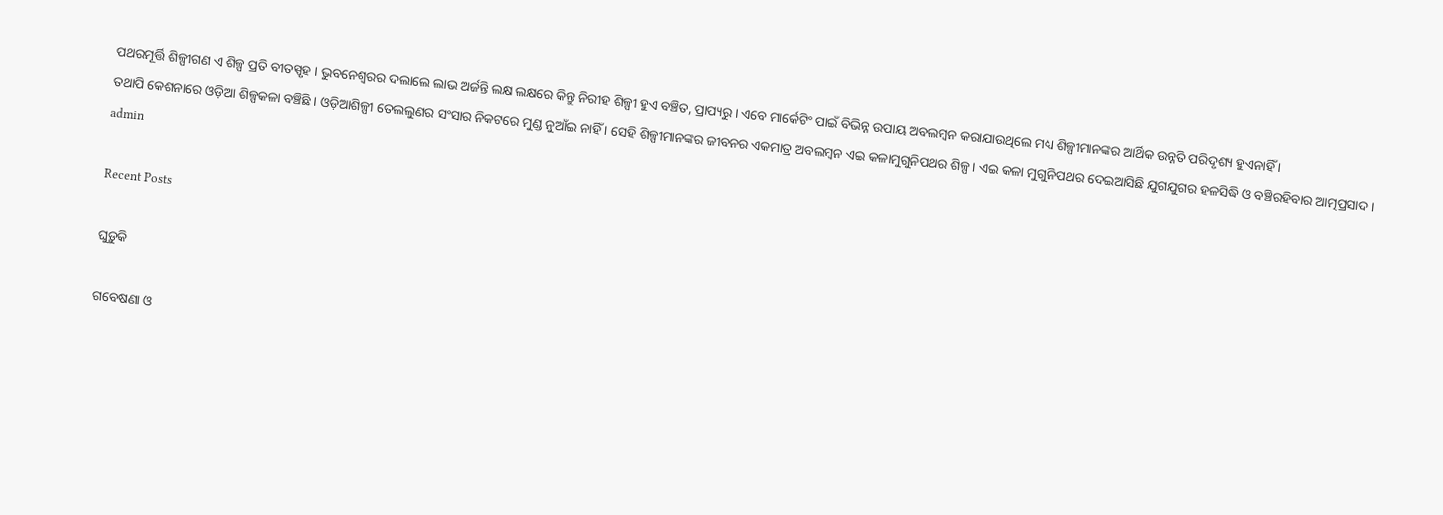ପଥରମୂର୍ତ୍ତି ଶିଳ୍ପୀଗଣ ଏ ଶିଳ୍ପ ପ୍ରତି ବୀତସ୍ପୃହ । ଭୁବନେଶ୍ୱରର ଦଲାଲେ ଲାଭ ଅର୍ଜନ୍ତି ଲକ୍ଷ ଲକ୍ଷରେ କିନ୍ତୁ ନିରୀହ ଶିଳ୍ପୀ ହୁଏ ବଞ୍ଚିତ, ପ୍ରାପ୍ୟରୁ । ଏବେ ମାର୍କେଟିଂ ପାଇଁ ବିଭିନ୍ନ ଉପାୟ ଅବଲମ୍ବନ କରାଯାଉଥିଲେ ମଧ୍ୟ ଶିଳ୍ପୀମାନଙ୍କର ଆର୍ଥିକ ଉନ୍ନତି ପରିଦୃଶ୍ୟ ହୁଏନାହିଁ ।
ତଥାପି କେଶନାରେ ଓଡ଼ିଆ ଶିଳ୍ପକଳା ବଞ୍ଚିଛି । ଓଡ଼ିଆଶିଳ୍ପୀ ତେଲଲୁଣର ସଂସାର ନିକଟରେ ମୁଣ୍ଡ ନୁଆଁଇ ନାହିଁ । ସେହି ଶିଳ୍ପୀମାନଙ୍କର ଜୀବନର ଏକମାତ୍ର ଅବଲମ୍ବନ ଏଇ କଳାମୁଗୁନିପଥର ଶିଳ୍ପ। ଏଇ କଳା ମୁଗୁନିପଥର ଦେଇଆସିଛି ଯୁଗଯୁଗର ହଳସିଦ୍ଧି ଓ ବଞ୍ଚିରହିବାର ଆତ୍ମପ୍ରସାଦ ।
admin

Recent Posts

ଘୁଡ଼ୁକି

ଗବେଷଣା ଓ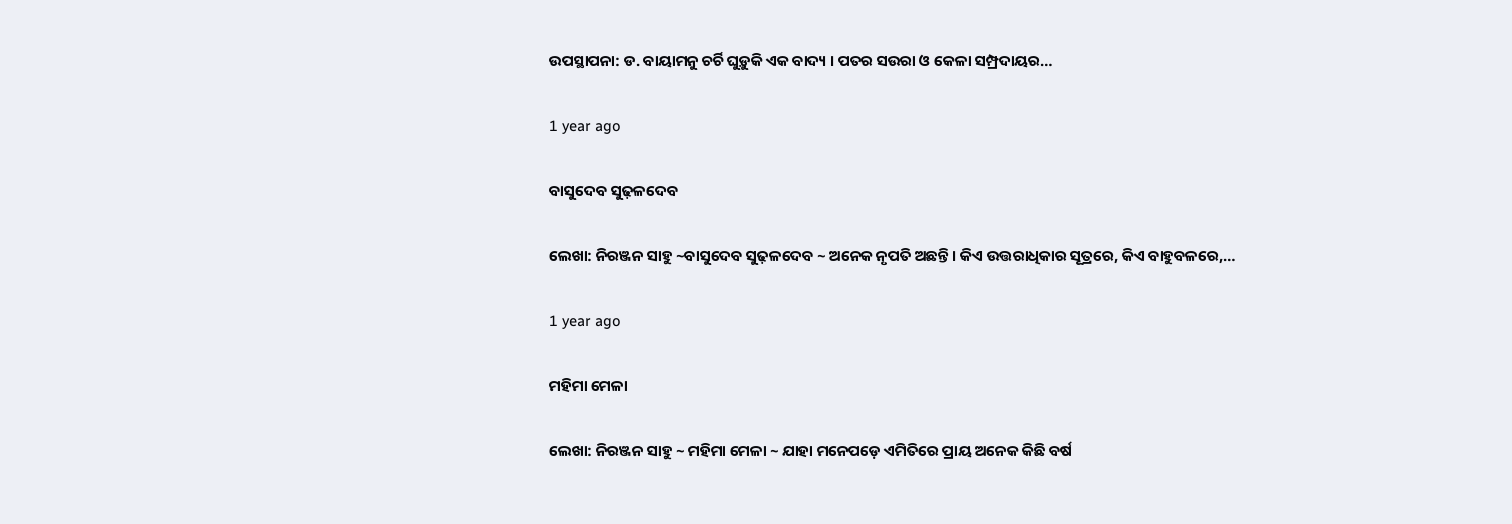ଉପସ୍ଥାପନା: ଡ. ବାୟାମନୁ ଚର୍ଚି ଘୁଡ଼ୁକି ଏକ ବାଦ୍ୟ । ପତର ସଉରା ଓ କେଳା ସମ୍ପ୍ରଦାୟର…

1 year ago

ବାସୁଦେବ ସୁଢ଼ଳଦେବ

ଲେଖା: ନିରଞ୍ଜନ ସାହୁ ~ବାସୁଦେବ ସୁଢ଼ଳଦେବ ~ ଅନେକ ନୃପତି ଅଛନ୍ତି । କିଏ ଉତ୍ତରାଧିକାର ସୂତ୍ରରେ, କିଏ ବାହୁବଳରେ,…

1 year ago

ମହିମା ମେଳା

ଲେଖା: ନିରଞ୍ଜନ ସାହୁ ~ ମହିମା ମେଳା ~ ଯାହା ମନେପଡ଼େ ଏମିତିରେ ପ୍ରାୟ ଅନେକ କିଛି ବର୍ଷ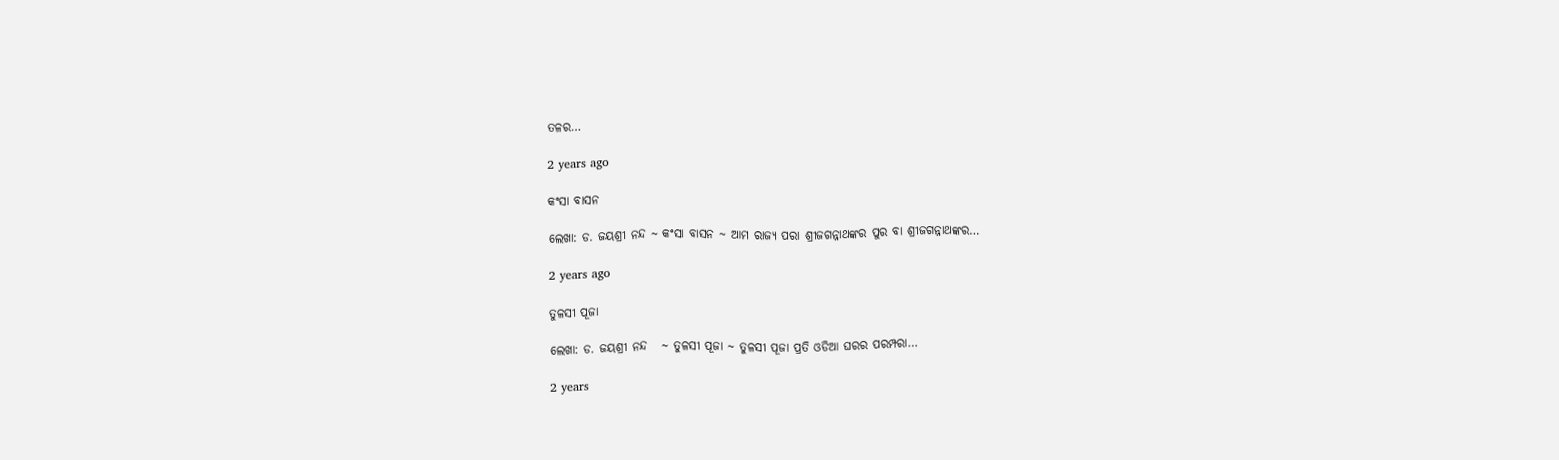ତଳର…

2 years ago

କଂସା ବାସନ

ଲେଖା: ଡ. ଜୟଶ୍ରୀ ନନ୍ଦ ~ କଂସା ବାସନ ~ ଆମ ରାଜ୍ୟ ପରା ଶ୍ରୀଜଗନ୍ନାଥଙ୍କର ପୁର ବା ଶ୍ରୀଜଗନ୍ନାଥଙ୍କର…

2 years ago

ତୁଳସୀ ପୂଜା

ଲେଖା: ଡ. ଜୟଶ୍ରୀ ନନ୍ଦ   ~ ତୁଳସୀ ପୂଜା ~ ତୁଳସୀ ପୂଜା ପ୍ରତି ଓଡିଆ ଘରର ପରମ୍ପରା…

2 years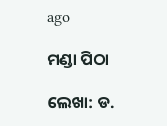ago

ମଣ୍ଡା ପିଠା

ଲେଖା: ଡ.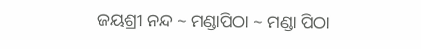ଜୟଶ୍ରୀ ନନ୍ଦ ~ ମଣ୍ଡାପିଠା ~ ମଣ୍ଡା ପିଠା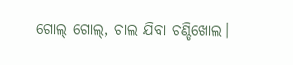ଗୋଲ୍ ଗୋଲ୍, ଚାଲ ଯିବା ଚଣ୍ଡିଖୋଲ।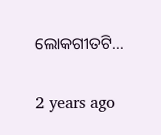ଲୋକଗୀତଟି…

2 years ago